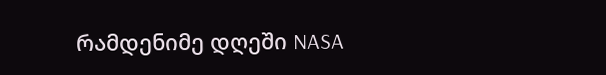რამდენიმე დღეში NASA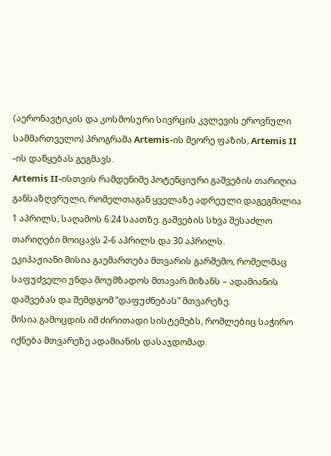(აერონავტიკის და კოსმოსური სივრცის კვლევის ეროვნული სამმართველო) პროგრამა Artemis-ის მეორე ფაზის, Artemis II -ის დაწყებას გეგმავს.
Artemis II-ისთვის რამდენიმე პოტენციური გაშვების თარიღია განსაზღვრული, რომელთაგან ყველაზე ადრეული დაგეგმილია 1 აპრილს, საღამოს 6:24 საათზე. გაშვების სხვა შესაძლო თარიღები მოიცავს 2-6 აპრილს და 30 აპრილს.
ეკიპაჟიანი მისია გაემართება მთვარის გარშემო, რომელმაც საფუძველი უნდა მოუმზადოს მთავარ მიზანს – ადამიანის დაშვებას და შემდგომ “დაფუძნებას” მთვარეზე.
მისია გამოცდის იმ ძირითადი სისტემებს, რომლებიც საჭირო იქნება მთვარეზე ადამიანის დასაჯდომად.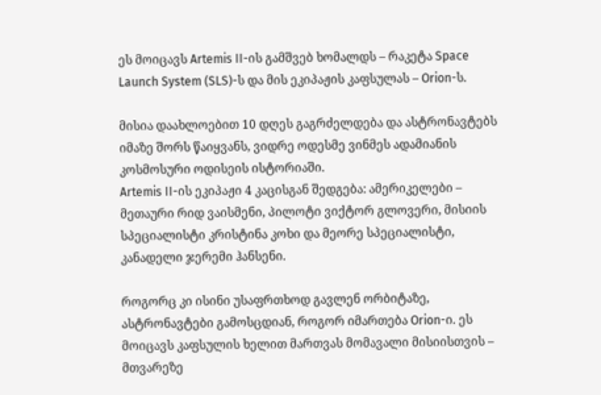ეს მოიცავს Artemis II-ის გამშვებ ხომალდს – რაკეტა Space Launch System (SLS)-ს და მის ეკიპაჟის კაფსულას – Orion-ს.

მისია დაახლოებით 10 დღეს გაგრძელდება და ასტრონავტებს იმაზე შორს წაიყვანს, ვიდრე ოდესმე ვინმეს ადამიანის კოსმოსური ოდისეის ისტორიაში.
Artemis II-ის ეკიპაჟი 4 კაცისგან შედგება: ამერიკელები – მეთაური რიდ ვაისმენი, პილოტი ვიქტორ გლოვერი, მისიის სპეციალისტი კრისტინა კოხი და მეორე სპეციალისტი, კანადელი ჯერემი ჰანსენი.

როგორც კი ისინი უსაფრთხოდ გავლენ ორბიტაზე, ასტრონავტები გამოსცდიან, როგორ იმართება Orion-ი. ეს მოიცავს კაფსულის ხელით მართვას მომავალი მისიისთვის – მთვარეზე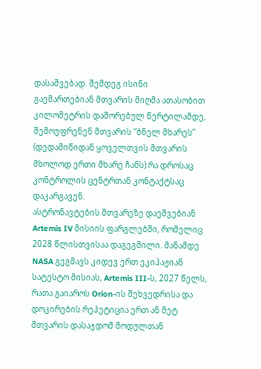დასაშვებად. შემდეგ ისინი გაემართებიან მთვარის მიღმა ათასობით კილომეტრის დაშორებულ წერტილამდე, შემოუფრენენ მთვარის “ბნელ მხარეს” (დედამიწიდან ყოველთვის მთვარის მხოლოდ ერთი მხარე ჩანს) რა დროსაც კონტროლის ცენტრთან კონტაქტსაც დაკარგავენ.
ასტრონავტების მთვარეზე დაეშვებიან Artemis IV მისიის ფარგლებში, რომელიც 2028 წლისთვისაა დაგეგმილი. მანამდე NASA გეგმავს კიდევ ერთ ეკიპაჟიან სატესტო მისიას, Artemis III-ს, 2027 წელს, რათა გაიაროს Orion-ის შეხვედრისა და დოკირების რეპეტიცია ერთ ან მეტ მთვარის დასაჯდომ მოდულთან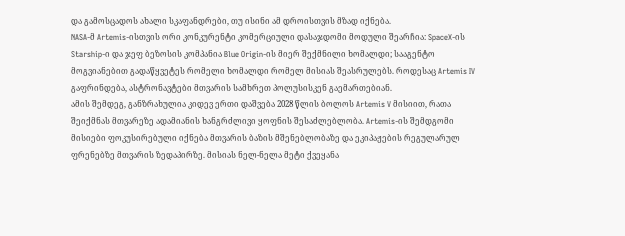და გამოსცადოს ახალი სკაფანდრები, თუ ისინი ამ დროისთვის მზად იქნება.
NASA-მ Artemis-ისთვის ორი კონკურენტი კომერციული დასაჯდომი მოდული შეარჩია: SpaceX-ის Starship-ი და ჯეფ ბეზოსის კომპანია Blue Origin-ის მიერ შექმნილი ხომალდი; სააგენტო მოგვიანებით გადაწყვეტეს რომელი ხომალდი რომელ მისიას შეასრულებს. როდესაც Artemis IV გაფრინდება, ასტრონავტები მთვარის სამხრეთ პოლუსისკენ გაემართებიან.
ამის შემდეგ, განზრახულია კიდევ ერთი დაშვება 2028 წლის ბოლოს Artemis V მისიით, რათა შეიქმნას მთვარეზე ადამიანის ხანგრძლივი ყოფნის შესაძლებლობა. Artemis-ის შემდგომი მისიები ფოკუსირებული იქნება მთვარის ბაზის მშენებლობაზე და ეკიპაჟების რეგულარულ ფრენებზე მთვარის ზედაპირზე. მისიას ნელ-ნელა მეტი ქვეყანა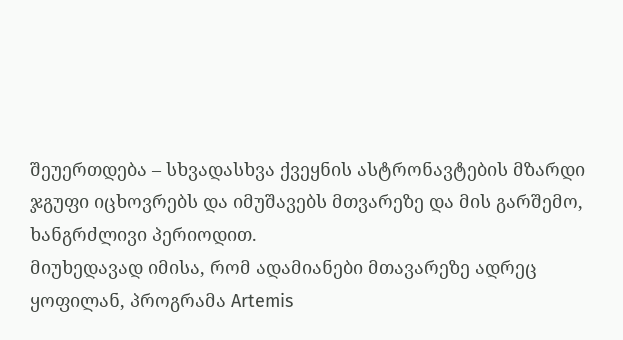შეუერთდება – სხვადასხვა ქვეყნის ასტრონავტების მზარდი ჯგუფი იცხოვრებს და იმუშავებს მთვარეზე და მის გარშემო, ხანგრძლივი პერიოდით.
მიუხედავად იმისა, რომ ადამიანები მთავარეზე ადრეც ყოფილან, პროგრამა Artemis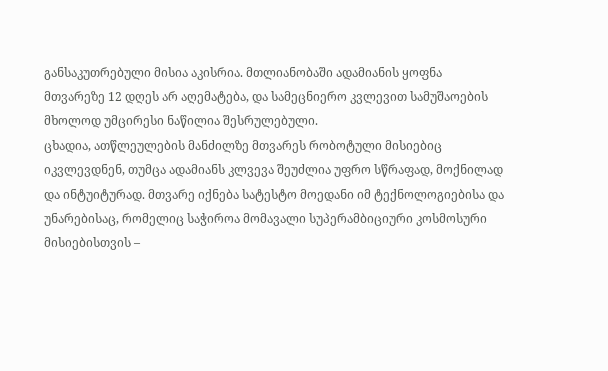განსაკუთრებული მისია აკისრია. მთლიანობაში ადამიანის ყოფნა მთვარეზე 12 დღეს არ აღემატება, და სამეცნიერო კვლევით სამუშაოების მხოლოდ უმცირესი ნაწილია შესრულებული.
ცხადია, ათწლეულების მანძილზე მთვარეს რობოტული მისიებიც იკვლევდნენ, თუმცა ადამიანს კლვევა შეუძლია უფრო სწრაფად, მოქნილად და ინტუიტურად. მთვარე იქნება სატესტო მოედანი იმ ტექნოლოგიებისა და უნარებისაც, რომელიც საჭიროა მომავალი სუპერამბიციური კოსმოსური მისიებისთვის –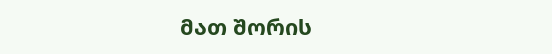მათ შორის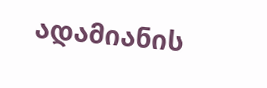ადამიანის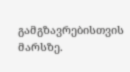გამგზავრებისთვის მარსზე.